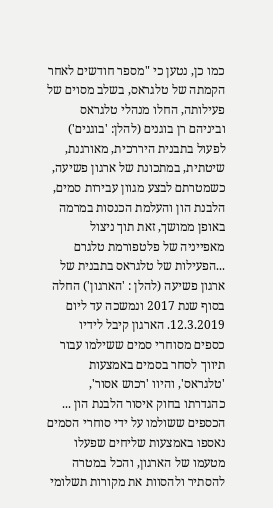כמו כן, נטען כי "מספר חודשים לאחר הקמתה של טלגראס, בשלב מסוים של פעילותה, החלו מנהלי טלגראס וביניהם רן בוגנים (להלן: 'בוגנים') לפעול בתבנית היררכית, מאורגנת, שיטתית, במתכונת של ארגון פשיעה, כשמטרתם לבצע מגוון עבירות סמים, הלבנת הון והעלמת הכנסות במרמה באופן ממושך, זאת תוך ניצול מאפייניה של פלטפורמת טלגרם ...הפעילות של טלגראס בתבנית של ארגון פשיעה (להלן : 'הארגון') החלה בסוף שנת 2017 ונמשכה עד ליום 12.3.2019. הארגון קיבל לידיו כספים מסוחרי סמים ששילמו עבור תיווך לסחר בסמים באמצעות 'טלגראס', והיוו 'רכוש אסור', כהגדרתו בחוק איסור הלבנת הון ... הכספים ששולמו על ידי סוחרי הסמים נאספו באמצעות שליחים שפעלו מטעמו של הארגון, והכל במטרה להסתיר ולהסוות את מקורות תשלומי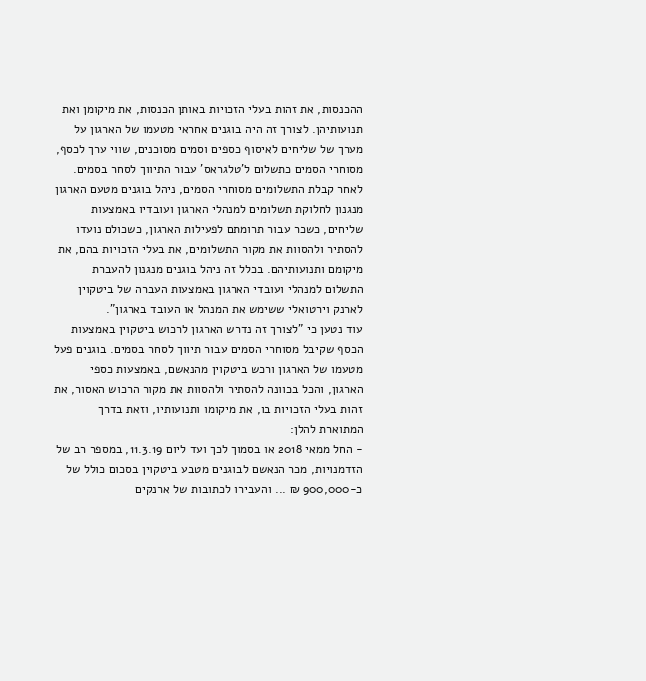ההכנסות, את זהות בעלי הזכויות באותן הכנסות, את מיקומן ואת תנועותיהן. לצורך זה היה בוגנים אחראי מטעמו של הארגון על מערך של שליחים לאיסוף כספים וסמים מסוכנים, שווי ערך לכסף, מסוחרי הסמים כתשלום ל'טלגראס' עבור התיווך לסחר בסמים. לאחר קבלת התשלומים מסוחרי הסמים, ניהל בוגנים מטעם הארגון מנגנון לחלוקת תשלומים למנהלי הארגון ועובדיו באמצעות שליחים, כשכר עבור תרומתם לפעילות הארגון, כשכולם נועדו להסתיר ולהסוות את מקור התשלומים, את בעלי הזכויות בהם, את מיקומם ותנועותיהם. בכלל זה ניהל בוגנים מנגנון להעברת התשלום למנהלי ועובדי הארגון באמצעות העברה של ביטקוין לארנק וירטואלי ששימש את המנהל או העובד בארגון".
עוד נטען כי "לצורך זה נדרש הארגון לרכוש ביטקוין באמצעות הכסף שקיבל מסוחרי הסמים עבור תיווך לסחר בסמים. בוגנים פעל מטעמו של הארגון ורכש ביטקוין מהנאשם, באמצעות כספי הארגון, והכל בכוונה להסתיר ולהסוות את מקור הרכוש האסור, את זהות בעלי הזכויות בו, את מיקומו ותנועותיו, וזאת בדרך המתוארת להלן:
- החל ממאי 2018 או בסמוך לכך ועד ליום 11.3.19, במספר רב של הזדמנויות, מכר הנאשם לבוגנים מטבע ביטקוין בסכום כולל של כ-900,000 ₪ ... והעבירו לכתובות של ארנקים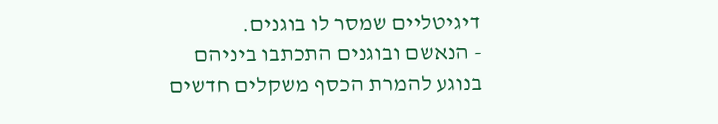דיגיטליים שמסר לו בוגנים.
- הנאשם ובוגנים התכתבו ביניהם בנוגע להמרת הכסף משקלים חדשים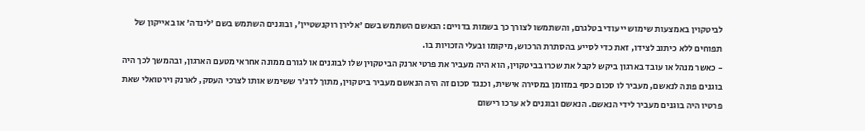לביטקוין באמצעות שימוש ייעודי בטלגרם, והשתמשו לצורך כך בשמות בדויים: הנאשם השתמש בשם 'אלירן רוקנשטיין', ובוגנים השתמש בשם 'לינדה' או באייקון של תפוחים ללא כיתוב לצידו, זאת כדי לסייע בהסתרת הרכוש, מיקומו ובעלי הזכויות בו.
- כאשר מנהל או עובד בארגון ביקש לקבל את שכרו בביטקוין, הוא היה מעביר את פרטי ארנק הביטקוין שלו לבוגנים או לגורם ממונה אחראי מטעם הארגון, ובהמשך לכך היה בוגנים פונה לנאשם, מעביר לו סכום כסף במזומן במסירה אישית, וכנגד סכום זה היה הנאשם מעביר ביטקוין, מתוך לדג'ר ששימש אותו לצרכי העסק, לארנק וירטואלי שאת פרטיו היה בוגנים מעביר לידי הנאשם. הנאשם ובוגנים לא ערכו רישום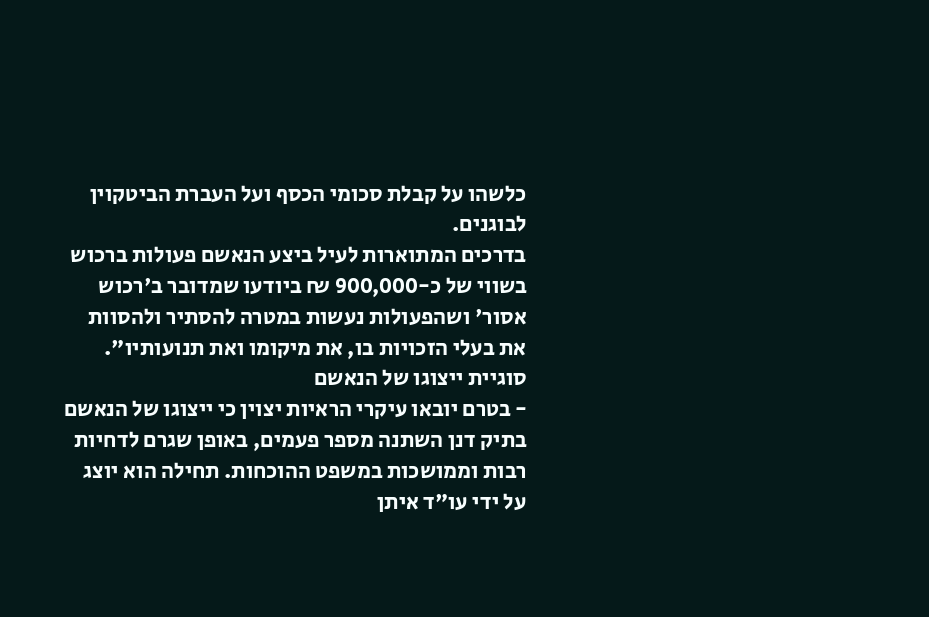כלשהו על קבלת סכומי הכסף ועל העברת הביטקוין לבוגנים.
בדרכים המתוארות לעיל ביצע הנאשם פעולות ברכוש בשווי של כ-900,000 ₪ ביודעו שמדובר ב'רכוש אסור' ושהפעולות נעשות במטרה להסתיר ולהסוות את בעלי הזכויות בו, את מיקומו ואת תנועותיו".
סוגיית ייצוגו של הנאשם
- בטרם יובאו עיקרי הראיות יצוין כי ייצוגו של הנאשם בתיק דנן השתנה מספר פעמים, באופן שגרם לדחיות רבות וממושכות במשפט ההוכחות. תחילה הוא יוצג על ידי עו"ד איתן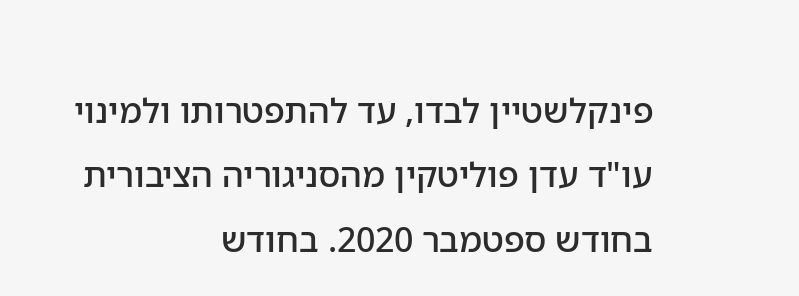פינקלשטיין לבדו, עד להתפטרותו ולמינוי עו"ד עדן פוליטקין מהסניגוריה הציבורית בחודש ספטמבר 2020. בחודש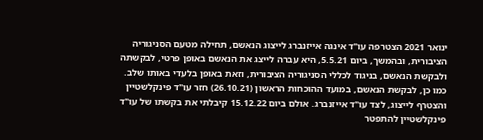ינואר 2021 הצטרפה עו"ד אינגה אייזנברג לייצוג הנאשם, תחילה מטעם הסניגוריה הציבורית, ובהמשך, ביום 5.5.21, היא עברה לייצג את הנאשם באופן פרטי, לבקשתה ולבקשת הנאשם, בניגוד לכללי הסניגוריה הציבורית, וזאת באופן בלעדי באותו שלב.
כמו כן, לבקשת הנאשם, במועד ההוכחות הראשון (26.10.21) חזר עו"ד פינקלשטיין והצטרף לייצוג, לצד עו"ד אייזנברג. אולם ביום 15.12.22 קיבלתי את בקשתו של עו"ד פינקלשטיין להתפטר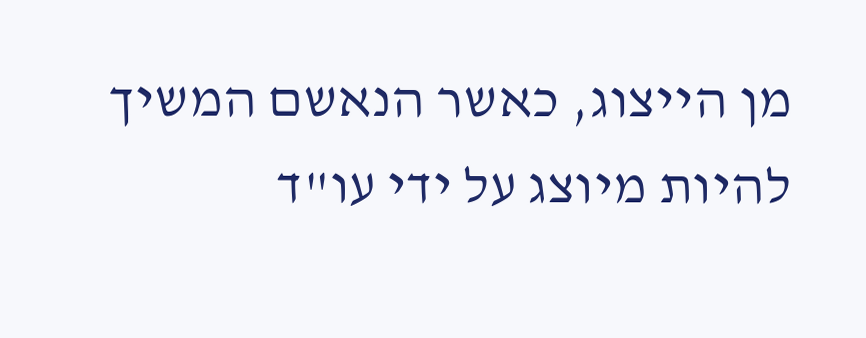מן הייצוג, כאשר הנאשם המשיך להיות מיוצג על ידי עו"ד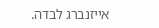אייזנברג לבדה.